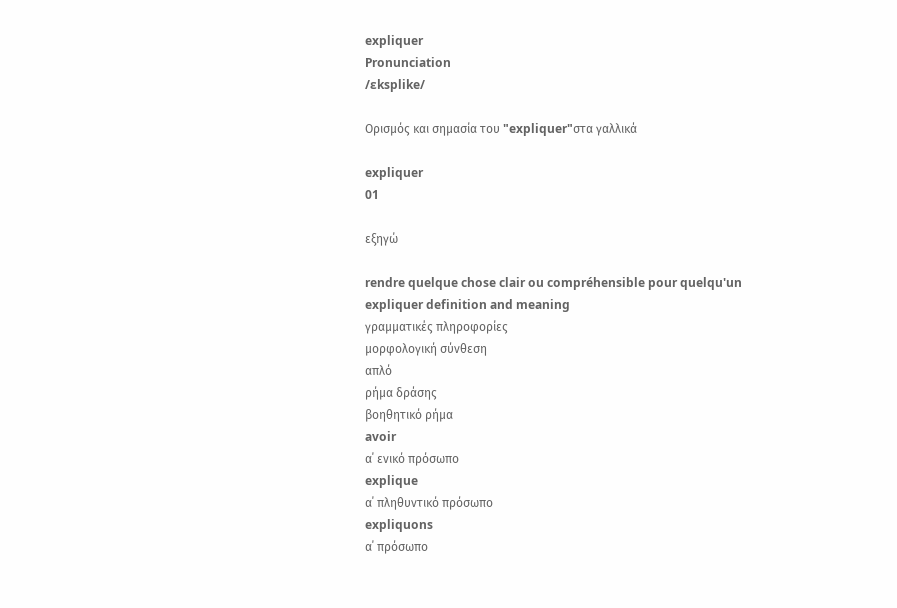expliquer
Pronunciation
/ɛksplike/

Ορισμός και σημασία του "expliquer"στα γαλλικά

expliquer
01

εξηγώ

rendre quelque chose clair ou compréhensible pour quelqu'un
expliquer definition and meaning
γραμματικές πληροφορίες
μορφολογική σύνθεση
απλό
ρήμα δράσης
βοηθητικό ρήμα
avoir
α΄ ενικό πρόσωπο
explique
α΄ πληθυντικό πρόσωπο
expliquons
α΄ πρόσωπο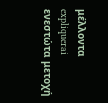μέλλοντα
expliquerai
ενεστώτα μετοχή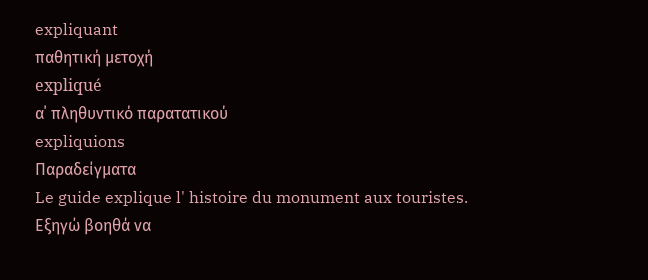expliquant
παθητική μετοχή
expliqué
α΄ πληθυντικό παρατατικού
expliquions
Παραδείγματα
Le guide explique l' histoire du monument aux touristes.
Εξηγώ βοηθά να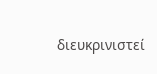διευκρινιστεί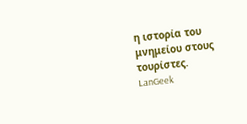η ιστορία του μνημείου στους τουρίστες.
LanGeek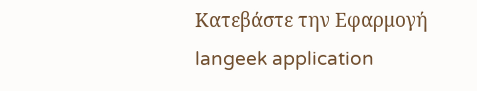Κατεβάστε την Εφαρμογή
langeek application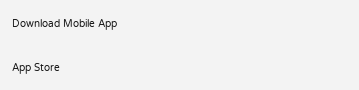Download Mobile App

App Store